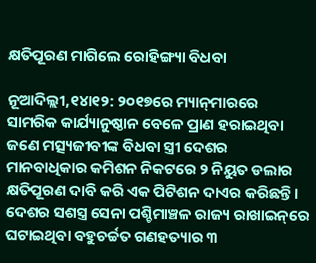କ୍ଷତିପୂରଣ ମାଗିଲେ ରୋହିଙ୍ଗ୍ୟା ବିଧବା

ନୂଆଦିଲ୍ଲୀ,୧୪ା୧୨: ୨୦୧୭ରେ ମ୍ୟାନ୍‌ମାରରେ ସାମରିକ କାର୍ଯ୍ୟାନୁଷ୍ଠାନ ବେଳେ ପ୍ରାଣ ହରାଇଥିବା ଜଣେ ମତ୍ସ୍ୟଜୀବୀଙ୍କ ବିଧବା ସ୍ତ୍ରୀ ଦେଶର ମାନବାଧିକାର କମିଶନ ନିକଟରେ ୨ ନିୟୁତ ଡଲାର କ୍ଷତିପୂରଣ ଦାବି କରି ଏକ ପିଟିଶନ ଦାଏର କରିଛନ୍ତି। ଦେଶର ସଶସ୍ତ୍ର ସେନା ପଶ୍ଚିମାଞ୍ଚଳ ରାଜ୍ୟ ରାଖାଇନ୍‌ରେ ଘଟାଇଥିବା ବହୁଚର୍ଚ୍ଚତ ଗଣହତ୍ୟାର ୩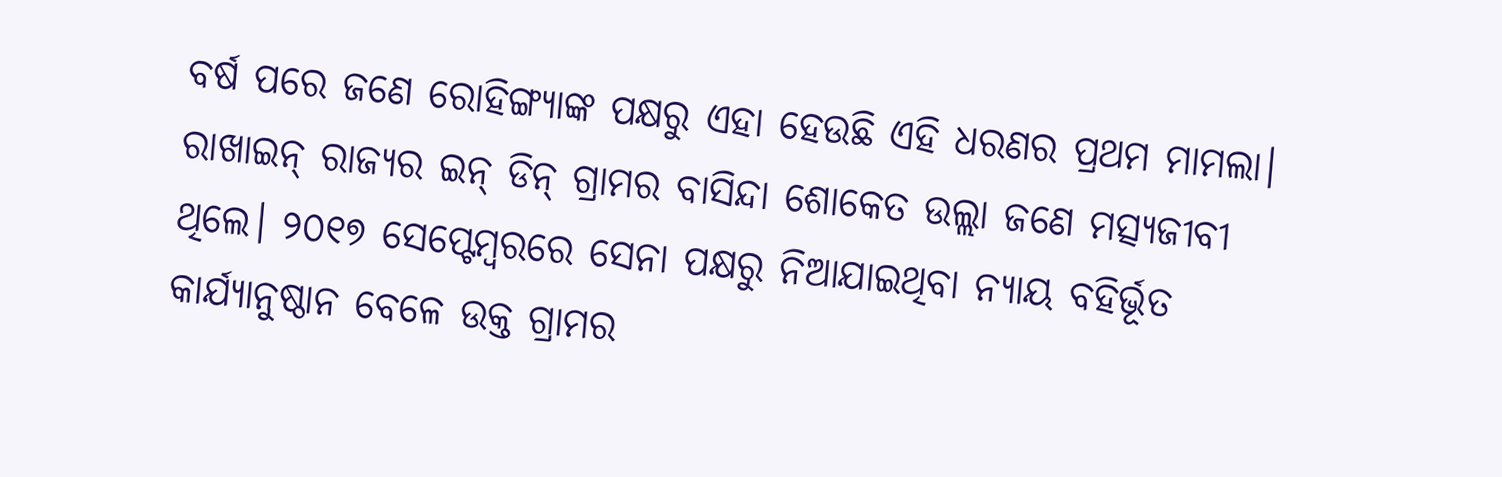ବର୍ଷ ପରେ ଜଣେ ରୋହିଙ୍ଗ୍ୟାଙ୍କ ପକ୍ଷରୁ ଏହା ହେଉଛି ଏହି ଧରଣର ପ୍ରଥମ ମାମଲା।
ରାଖାଇନ୍‌ ରାଜ୍ୟର ଇନ୍‌ ଡିନ୍‌ ଗ୍ରାମର ବାସିନ୍ଦା ଶୋକେତ ଉଲ୍ଲା ଜଣେ ମତ୍ସ୍ୟଜୀବୀ ଥିଲେ। ୨୦୧୭ ସେପ୍ଟେମ୍ବରରେ ସେନା ପକ୍ଷରୁ ନିଆଯାଇଥିବା ନ୍ୟାୟ ବହିର୍ଭୂତ କାର୍ଯ୍ୟାନୁଷ୍ଠାନ ବେଳେ ଉକ୍ତ ଗ୍ରାମର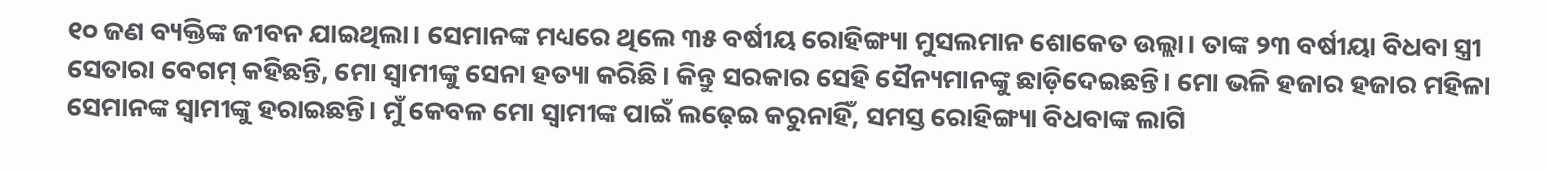୧୦ ଜଣ ବ୍ୟକ୍ତିଙ୍କ ଜୀବନ ଯାଇଥିଲା। ସେମାନଙ୍କ ମଧ୍ୟରେ ଥିଲେ ୩୫ ବର୍ଷୀୟ ରୋହିଙ୍ଗ୍ୟା ମୁସଲମାନ ଶୋକେତ ଉଲ୍ଲା। ତାଙ୍କ ୨୩ ବର୍ଷୀୟା ବିଧବା ସ୍ତ୍ରୀ ସେତାରା ବେଗମ୍‌ କହିଛନ୍ତି, ମୋ ସ୍ବାମୀଙ୍କୁ ସେନା ହତ୍ୟା କରିଛି। କିନ୍ତୁ ସରକାର ସେହି ସୈନ୍ୟମାନଙ୍କୁ ଛାଡ଼ିଦେଇଛନ୍ତି। ମୋ ଭଳି ହଜାର ହଜାର ମହିଳା ସେମାନଙ୍କ ସ୍ବାମୀଙ୍କୁ ହରାଇଛନ୍ତି। ମୁଁ କେବଳ ମୋ ସ୍ବାମୀଙ୍କ ପାଇଁ ଲଢ଼େଇ କରୁନାହିଁ, ସମସ୍ତ ରୋହିଙ୍ଗ୍ୟା ବିଧବାଙ୍କ ଲାଗି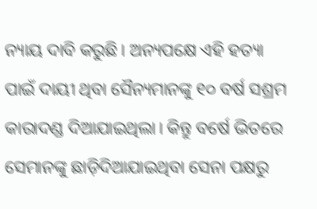ନ୍ୟାୟ ଦାବି କରୁଛି। ଅନ୍ୟପକ୍ଷେ ଏହି ହତ୍ୟା ପାଇଁ ଦାୟୀ ଥିବା ସୈନ୍ୟମାନଙ୍କୁ ୧୦ ବର୍ଷ ସଶ୍ରମ କାରାଦଣ୍ଡ ଦିଆଯାଇଥିଲା। କିନ୍ତୁ ବର୍ଷେ ଭିତରେ ସେମାନଙ୍କୁ ଛାଡ଼ିଦିଆଯାଇଥିବା ସେନା ପକ୍ଷରୁ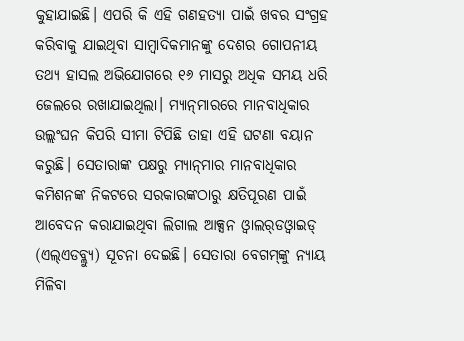କୁହାଯାଇଛି। ଏପରି କି ଏହି ଗଣହତ୍ୟା ପାଇଁ ଖବର ସଂଗ୍ରହ କରିବାକୁ ଯାଇଥିବା ସାମ୍ବାଦିକମାନଙ୍କୁ ଦେଶର ଗୋପନୀୟ ତଥ୍ୟ ହାସଲ ଅଭିଯୋଗରେ ୧୬ ମାସରୁ ଅଧିକ ସମୟ ଧରି ଜେଲରେ ରଖାଯାଇଥିଲା। ମ୍ୟାନ୍‌ମାରରେ ମାନବାଧିକାର ଉଲ୍ଲଂଘନ କିପରି ସୀମା ଟିପିଛି ତାହା ଏହି ଘଟଣା ବୟାନ କରୁଛି। ସେତାରାଙ୍କ ପକ୍ଷରୁ ମ୍ୟାନ୍‌ମାର ମାନବାଧିକାର କମିଶନଙ୍କ ନିକଟରେ ସରକାରଙ୍କଠାରୁ କ୍ଷତିପୂରଣ ପାଇଁ ଆବେଦନ କରାଯାଇଥିବା ଲିଗାଲ ଆକ୍ସନ ଓ୍ବାଲର୍‌ଡଓ୍ବାଇଡ୍‌ (ଏଲ୍‌ଏଡବ୍ଲ୍ୟୁ) ସୂଚନା ଦେଇଛି। ସେତାରା ବେଗମ୍‌ଙ୍କୁ ନ୍ୟାୟ ମିଳିବା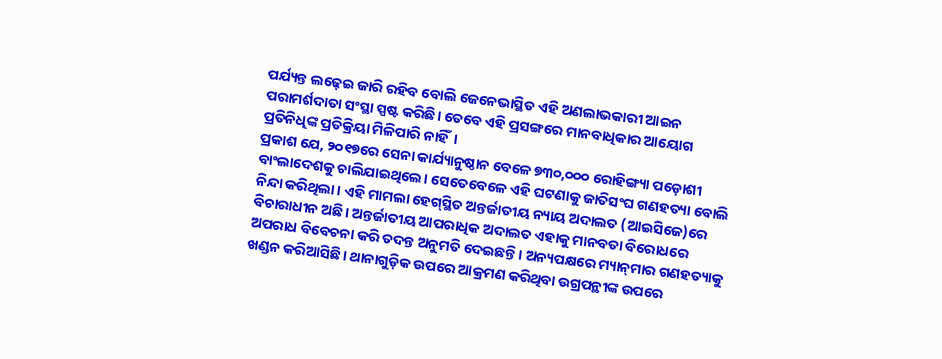ପର୍ଯ୍ୟନ୍ତ ଲଢ଼େଇ ଜାରି ରହିବ ବୋଲି ଜେନେଭାସ୍ଥିତ ଏହି ଅଣଲାଭକାରୀ ଆଇନ ପରାମର୍ଶଦାତା ସଂସ୍ଥା ସ୍ପଷ୍ଟ କରିଛି। ତେବେ ଏହି ପ୍ରସଙ୍ଗରେ ମାନବାଧିକାର ଆୟୋଗ ପ୍ରତିନିଧିଙ୍କ ପ୍ରତିକ୍ରିୟା ମିଳିପାରି ନାହିଁ।
ପ୍ରକାଶ ଯେ, ୨୦୧୭ରେ ସେନା କାର୍ଯ୍ୟାନୁଷ୍ଠାନ ବେଳେ ୭୩୦,୦୦୦ ରୋହିଙ୍ଗ୍ୟା ପଡ଼ୋଶୀ ବାଂଲାଦେଶକୁ ଚାଲିଯାଇଥିଲେ। ସେତେବେଳେ ଏହି ଘଟଣାକୁ ଜାତିସଂଘ ଗଣହତ୍ୟା ବୋଲି ନିନ୍ଦା କରିଥିଲା। ଏହି ମାମଲା ହେଗ୍‌ସ୍ଥିତ ଅନ୍ତର୍ଜାତୀୟ ନ୍ୟାୟ ଅଦାଲତ (ଆଇସିଜେ)ରେ ବିଚାରାଧୀନ ଅଛି। ଅନ୍ତର୍ଜାତୀୟ ଆପରାଧିକ ଅଦାଲତ ଏହାକୁ ମାନବତା ବିରୋଧରେ ଅପରାଧ ବିବେଚନା କରି ତଦନ୍ତ ଅନୁମତି ଦେଇଛନ୍ତି। ଅନ୍ୟପକ୍ଷରେ ମ୍ୟାନ୍‌ମାର ଗଣହତ୍ୟାକୁ ଖଣ୍ଡନ କରିଆସିଛି। ଥାନାଗୁଡ଼ିକ ଉପରେ ଆକ୍ରମଣ କରିଥିବା ଉଗ୍ରପନ୍ଥୀଙ୍କ ଉପରେ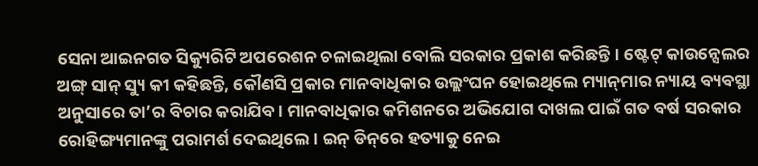ସେନା ଆଇନଗତ ସିକ୍ୟୁରିଟି ଅପରେଶନ ଚଳାଇଥିଲା ବୋଲି ସରକାର ପ୍ରକାଶ କରିଛନ୍ତି। ଷ୍ଟେଟ୍‌ କାଉନ୍ସେଲର ଅଙ୍ଗ୍‌ ସାନ୍‌ ସ୍ୟୁ କୀ କହିଛନ୍ତି, କୌଣସି ପ୍ରକାର ମାନବାଧିକାର ଉଲ୍ଲଂଘନ ହୋଇଥିଲେ ମ୍ୟାନ୍‌ମାର ନ୍ୟାୟ ବ୍ୟବସ୍ଥା ଅନୁସାରେ ତା’ର ବିଚାର କରାଯିବ। ମାନବାଧିକାର କମିଶନରେ ଅଭିଯୋଗ ଦାଖଲ ପାଇଁ ଗତ ବର୍ଷ ସରକାର ରୋହିଙ୍ଗ୍ୟମାନଙ୍କୁ ପରାମର୍ଶ ଦେଇଥିଲେ। ଇନ୍‌ ଡିନ୍‌ରେ ହତ୍ୟାକୁ ନେଇ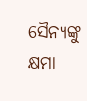ସୈନ୍ୟଙ୍କୁ କ୍ଷମା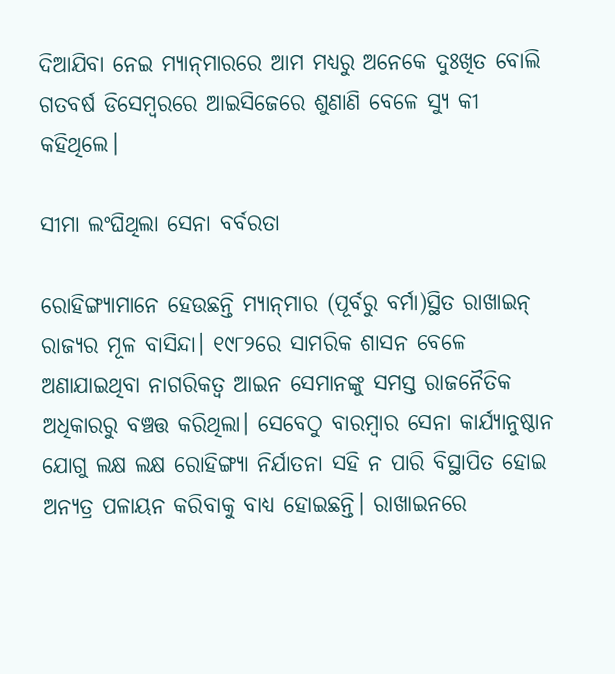ଦିଆଯିବା ନେଇ ମ୍ୟାନ୍‌ମାରରେ ଆମ ମଧ୍ୟରୁ ଅନେକେ ଦୁଃଖିତ ବୋଲି ଗତବର୍ଷ ଡିସେମ୍ବରରେ ଆଇସିଜେରେ ଶୁଣାଣି ବେଳେ ସ୍ୟୁ କୀ କହିଥିଲେ।

ସୀମା ଲଂଘିଥିଲା ସେନା ବର୍ବରତା

ରୋହିଙ୍ଗ୍ୟାମାନେ ହେଉଛନ୍ତି ମ୍ୟାନ୍‌ମାର (ପୂର୍ବରୁ ବର୍ମା)ସ୍ଥିତ ରାଖାଇନ୍‌ ରାଜ୍ୟର ମୂଳ ବାସିନ୍ଦା। ୧୯୮୨ରେ ସାମରିକ ଶାସନ ବେଳେ ଅଣାଯାଇଥିବା ନାଗରିକତ୍ୱ ଆଇନ ସେମାନଙ୍କୁ ସମସ୍ତ ରାଜନୈତିକ ଅଧିକାରରୁ ବଞ୍ଚତ୍ତ କରିଥିଲା। ସେବେଠୁ ବାରମ୍ବାର ସେନା କାର୍ଯ୍ୟାନୁଷ୍ଠାନ ଯୋଗୁ ଲକ୍ଷ ଲକ୍ଷ ରୋହିଙ୍ଗ୍ୟା ନିର୍ଯାତନା ସହି ନ ପାରି ବିସ୍ଥାପିତ ହୋଇ ଅନ୍ୟତ୍ର ପଳାୟନ କରିବାକୁ ବାଧ୍ୟ ହୋଇଛନ୍ତି। ରାଖାଇନରେ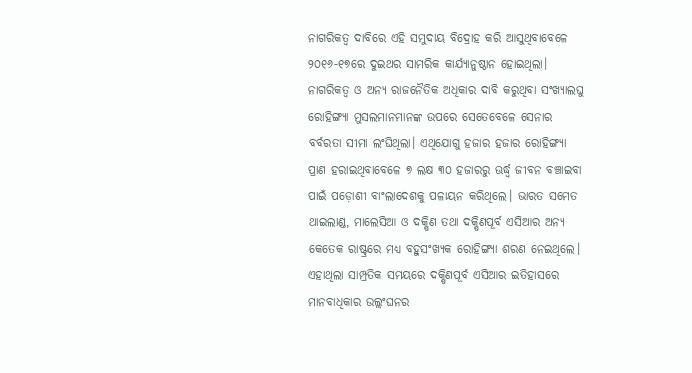ନାଗରିକତ୍ୱ ଦାବିରେ ଏହି ସମୁଦାୟ ବିଦ୍ରୋହ କରି ଆସୁଥିବାବେଳେ ୨୦୧୬-୧୭ରେ ଦୁଇଥର ସାମରିକ କାର୍ଯ୍ୟାନୁଷ୍ଠାନ ହୋଇଥିଲା। ନାଗରିକତ୍ୱ ଓ ଅନ୍ୟ ରାଜନୈତିକ ଅଧିକାର ଦାବି କରୁଥିବା ସଂଖ୍ୟାଲଘୁ ରୋହିଙ୍ଗ୍ୟା ମୁସଲମାନମାନଙ୍କ ଉପରେ ସେତେବେଳେ ସେନାର ବର୍ବରତା ସୀମା ଲଂଘିଥିଲା। ଏଥିଯୋଗୁ ହଜାର ହଜାର ରୋହିଙ୍ଗ୍ୟା ପ୍ରାଣ ହରାଇଥିବାବେଳେ ୭ ଲକ୍ଷ ୩୦ ହଜାରରୁ ଊର୍ଦ୍ଧ୍ୱ ଜୀବନ ବଞ୍ଚାଇବା ପାଇଁ ପଡ଼ୋଶୀ ବାଂଲାଦେଶକୁ ପଳାୟନ କରିଥିଲେ। ଭାରତ ସମେତ ଥାଇଲାଣ୍ଡ, ମାଲେସିଆ ଓ ଦକ୍ଷିଣ ତଥା ଦକ୍ଷିଣପୂର୍ବ ଏସିଆର ଅନ୍ୟ କେତେକ ରାଷ୍ଟ୍ରରେ ମଧ୍ୟ ବହୁସଂଖ୍ୟକ ରୋହିଙ୍ଗ୍ୟା ଶରଣ ନେଇଥିଲେ। ଏହାଥିଲା ସାମ୍ପ୍ରତିକ ସମୟରେ ଦକ୍ଷିଣପୂର୍ବ ଏସିଆର ଇତିହାସରେ ମାନବାଧିକାର ଉଲ୍ଲଂଘନର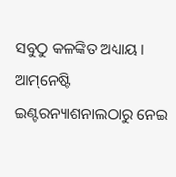ସବୁଠୁ କଳଙ୍କିତ ଅଧ୍ୟାୟ। ଆମ୍‌ନେଷ୍ଟି ଇଣ୍ଟରନ୍ୟାଶନାଲଠାରୁ ନେଇ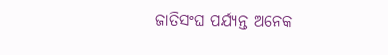ଜାତିସଂଘ ପର୍ଯ୍ୟନ୍ତ ଅନେକ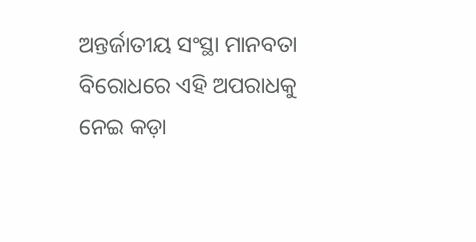ଅନ୍ତର୍ଜାତୀୟ ସଂସ୍ଥା ମାନବତା ବିରୋଧରେ ଏହି ଅପରାଧକୁ ନେଇ କଡ଼ା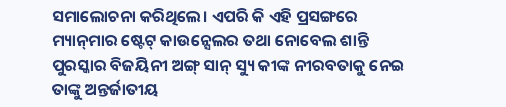ସମାଲୋଚନା କରିଥିଲେ। ଏପରି କି ଏହି ପ୍ରସଙ୍ଗରେ ମ୍ୟାନ୍‌ମାର ଷ୍ଟେଟ୍‌ କାଉନ୍ସେଲର ତଥା ନୋବେଲ ଶାନ୍ତି ପୁରସ୍କାର ବିଜୟିନୀ ଅଙ୍ଗ୍‌ ସାନ୍‌ ସ୍ୟୁ କୀଙ୍କ ନୀରବତାକୁ ନେଇ ତାଙ୍କୁ ଅନ୍ତର୍ଜାତୀୟ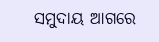ସମୁଦାୟ ଆଗରେ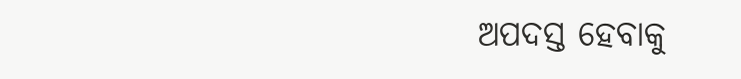ଅପଦସ୍ତ ହେବାକୁ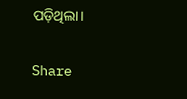ପଡ଼ିଥିଲା।

Share